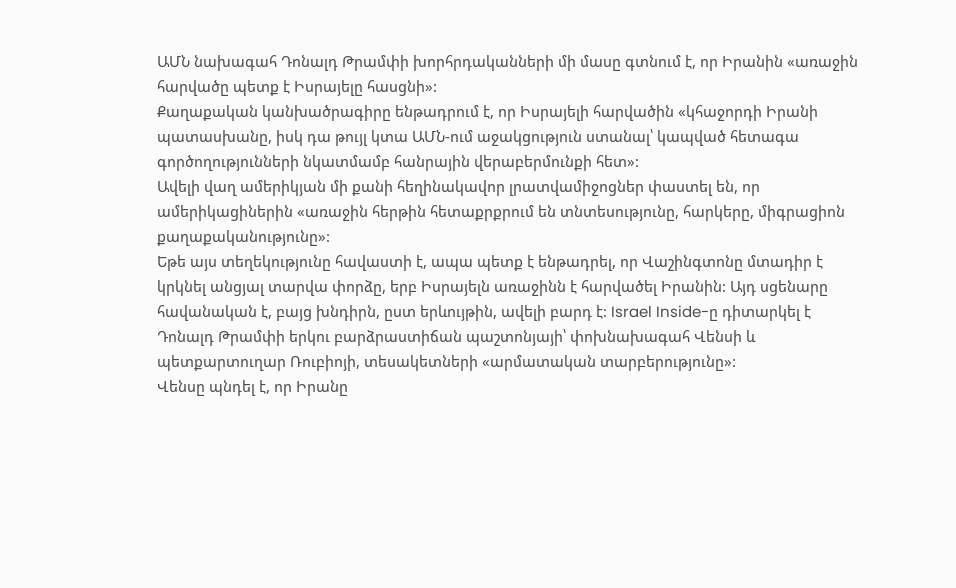ԱՄՆ նախագահ Դոնալդ Թրամփի խորհրդականների մի մասը գտնում է, որ Իրանին «առաջին հարվածը պետք է Իսրայելը հասցնի»:
Քաղաքական կանխածրագիրը ենթադրում է, որ Իսրայելի հարվածին «կհաջորդի Իրանի պատասխանը, իսկ դա թույլ կտա ԱՄՆ-ում աջակցություն ստանալ՝ կապված հետագա գործողությունների նկատմամբ հանրային վերաբերմունքի հետ»:
Ավելի վաղ ամերիկյան մի քանի հեղինակավոր լրատվամիջոցներ փաստել են, որ ամերիկացիներին «առաջին հերթին հետաքրքրում են տնտեսությունը, հարկերը, միգրացիոն քաղաքականությունը»:
Եթե այս տեղեկությունը հավաստի է, ապա պետք է ենթադրել, որ Վաշինգտոնը մտադիր է կրկնել անցյալ տարվա փորձը, երբ Իսրայելն առաջինն է հարվածել Իրանին: Այդ սցենարը հավանական է, բայց խնդիրն, ըստ երևույթին, ավելի բարդ է: Israel Inside-ը դիտարկել է Դոնալդ Թրամփի երկու բարձրաստիճան պաշտոնյայի՝ փոխնախագահ Վենսի և պետքարտուղար Ռուբիոյի, տեսակետների «արմատական տարբերությունը»:
Վենսը պնդել է, որ Իրանը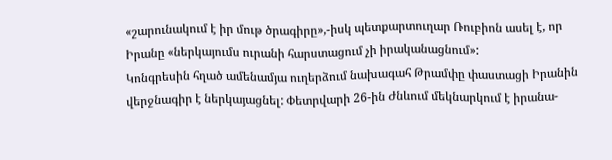«շարունակում է իր մութ ծրագիրը»,-իսկ պետքարտուղար Ռուբիոն ասել է, որ Իրանը «ներկայումս ուրանի հարստացում չի իրականացնում»:
Կոնգրեսին հղած ամենամյա ուղերձում նախագահ Թրամփը փաստացի Իրանին վերջնագիր է ներկայացնել: Փետրվարի 26-ին Ժնևում մեկնարկում է իրանա-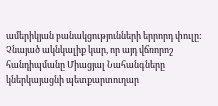ամերիկյան բանակցությունների երրորդ փուլը:
Չնայած ակնկալիք կար, որ այդ վճռորոշ հանդիպմանը Միացյալ Նահանգները կներկայացնի պետքարտուղար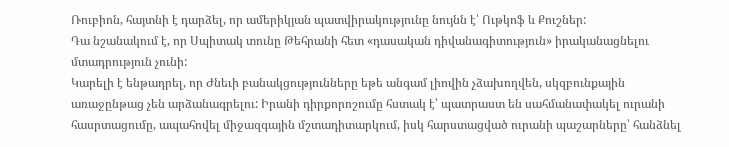Ռուբիոն, հայտնի է դարձել, որ ամերիկյան պատվիրակությունը նույնն է՝ Ութկոֆ և Քուշներ:
Դա նշանակում է, որ Սպիտակ տունը Թեհրանի հետ «դասական դիվանագիտություն» իրականացնելու մտադրություն չունի:
Կարելի է ենթադրել, որ Ժնեւի բանակցությունները եթե անգամ լիովին չձախողվեն, սկզբունքային առաջընթաց չեն արձանագրելու: Իրանի դիրքորոշումը հստակ է՝ պատրաստ են սահմանափակել ուրանի հասրտացումը, ապահովել միջազգային մշտադիտարկում, իսկ հարստացված ուրանի պաշարները՝ հանձնել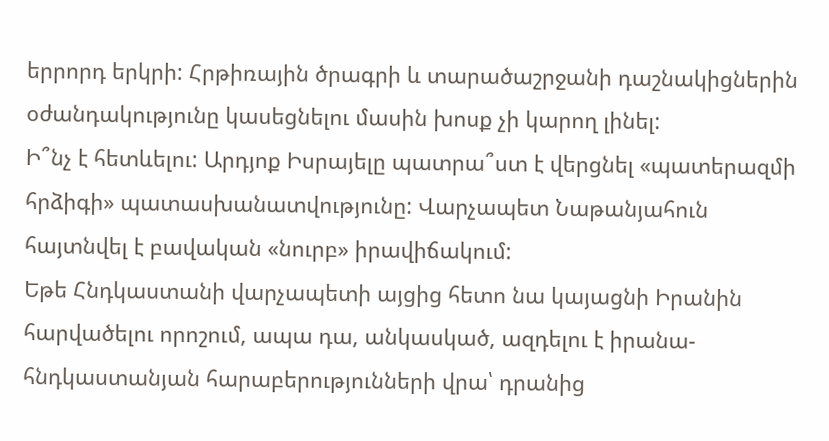երրորդ երկրի: Հրթիռային ծրագրի և տարածաշրջանի դաշնակիցներին օժանդակությունը կասեցնելու մասին խոսք չի կարող լինել:
Ի՞նչ է հետևելու: Արդյոք Իսրայելը պատրա՞ստ է վերցնել «պատերազմի հրձիգի» պատասխանատվությունը: Վարչապետ Նաթանյահուն հայտնվել է բավական «նուրբ» իրավիճակում:
Եթե Հնդկաստանի վարչապետի այցից հետո նա կայացնի Իրանին հարվածելու որոշում, ապա դա, անկասկած, ազդելու է իրանա-հնդկաստանյան հարաբերությունների վրա՝ դրանից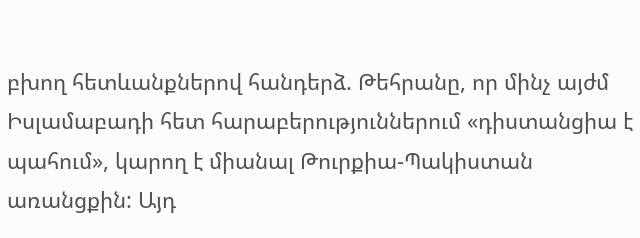բխող հետևանքներով հանդերձ. Թեհրանը, որ մինչ այժմ Իսլամաբադի հետ հարաբերություններում «դիստանցիա է պահում», կարող է միանալ Թուրքիա-Պակիստան առանցքին: Այդ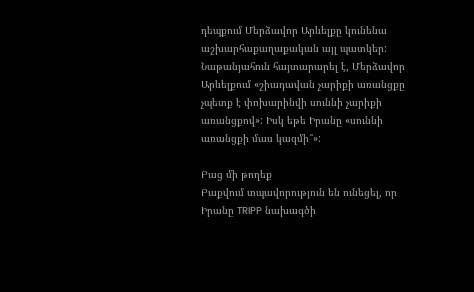դեպքում Մերձավոր Արևելքը կունենա աշխարհաքաղաքական այլ պատկեր:
Նաթանյահուն հայտարարել է, Մերձավոր Արևելքում «շիադավան չարիքի առանցքը չպետք է փոխարինվի սուննի չարիքի առանցքով»: Իսկ եթե Իրանը «սուննի առանցքի մաս կազմի՞»:

Բաց մի թողեք
Բաքվում տպավորություն են ունեցել, որ Իրանը TRIPP նախագծի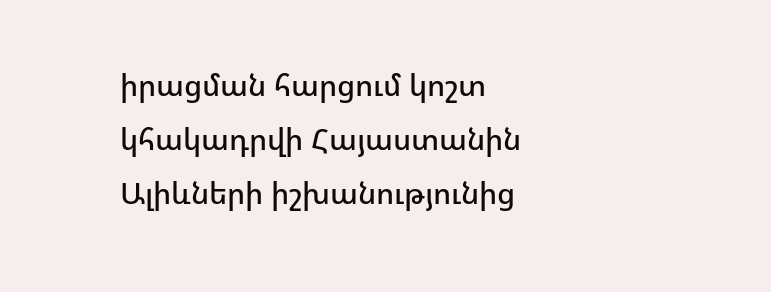իրացման հարցում կոշտ կհակադրվի Հայաստանին
Ալիևների իշխանությունից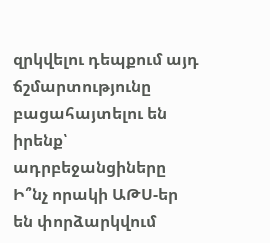զրկվելու դեպքում այդ ճշմարտությունը բացահայտելու են իրենք՝ ադրբեջանցիները
Ի՞նչ որակի ԱԹՍ-եր են փորձարկվում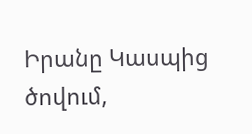Իրանը Կասպից ծովում,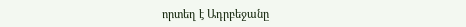որտեղ է Ադրբեջանը